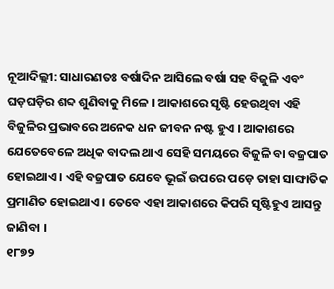ନୂଆଦିଲ୍ଲୀ: ସାଧାରଣତଃ ବର୍ଷାଦିନ ଆସିଲେ ବର୍ଷା ସହ ବିଜୁଳି ଏବଂ ଘଡ଼ଘଡ଼ିର ଶବ୍ଦ ଶୁଣିବାକୁ ମିଳେ । ଆକାଶରେ ସୃଷ୍ଟି ହେଉଥିବା ଏହି ବିଜୁଳିର ପ୍ରଭାବରେ ଅନେକ ଧନ ଜୀବନ ନଷ୍ଟ ହୁଏ । ଆକାଶରେ ଯେତେବେଳେ ଅଧିକ ବାଦଲ ଥାଏ ସେହି ସମୟରେ ବିଜୁଳି ବା ବଜ୍ରପାତ ହୋଇଥାଏ । ଏହି ବଜ୍ରପାତ ଯେବେ ଭୂଇଁ ଉପରେ ପଡ଼େ ତାହା ସାଙ୍ଘାତିକ ପ୍ରମାଣିତ ହୋଇଥାଏ । ତେବେ ଏହା ଆକାଶରେ କିପରି ସୃଷ୍ଟିହୁଏ ଆସନ୍ତୁ ଜାଣିବା ।
୧୮୭୨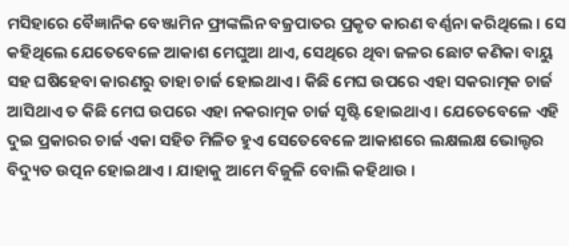ମସିହାରେ ବୈଜ୍ଞାନିକ ବେଞ୍ଜାମିନ ଫ୍ରାଙ୍କଲିନ ବଜ୍ରପାତର ପ୍ରକୃତ କାରଣ ବର୍ଣ୍ଣନା କରିଥିଲେ । ସେ କହିଥିଲେ ଯେତେବେଳେ ଆକାଶ ମେଘୁଆ ଥାଏ, ସେଥିରେ ଥିବା ଜଳର ଛୋଟ କଣିକା ବାୟୁ ସହ ଘଷିହେବା କାରଣରୁ ତାହା ଚାର୍ଜ ହୋଇଥାଏ । କିଛି ମେଘ ଉପରେ ଏହା ସକରାତ୍ମକ ଚାର୍ଜ ଆସିଥାଏ ତ କିଛି ମେଘ ଉପରେ ଏହା ନକରାତ୍ମକ ଚାର୍ଜ ସୃଷ୍ଟି ହୋଇଥାଏ । ଯେତେବେଳେ ଏହି ଦୁଇ ପ୍ରକାରର ଚାର୍ଜ ଏକା ସହିତ ମିଳିତ ହୁଏ ସେତେବେଳେ ଆକାଶରେ ଲକ୍ଷଲକ୍ଷ ଭୋଲ୍ଟର ବିଦ୍ୟୁତ ଉତ୍ପନ ହୋଇଥାଏ । ଯାହାକୁ ଆମେ ବିଜୁଳି ବୋଲି କହିଥାଉ ।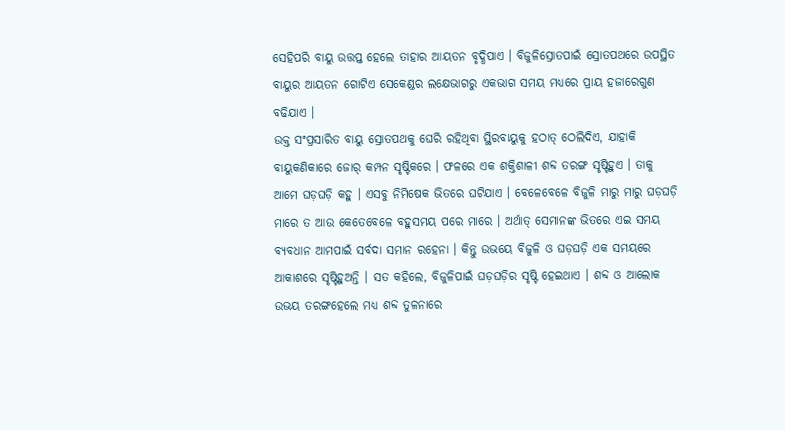ସେହିପରି ବାୟୁ ଉତ୍ତପ୍ତ ହେଲେ ତାହାର ଆୟତନ ବୃଦ୍ଧିପାଏ । ବିଜୁଳିସ୍ରୋତପାଇଁ ସ୍ରୋତପଥରେ ଉପସ୍ଥିତ ବାୟୁର ଆୟତନ ଗୋଟିଏ ସେକେଣ୍ଡର ଲକ୍ଷେଭାଗରୁ ଏକଭାଗ ସମୟ ମଧ୍ୟରେ ପ୍ରାୟ ହଜାରେଗୁଣ ବଢିଯାଏ ।
ଉକ୍ତ ସଂପ୍ରସାରିତ ବାୟୁ ସ୍ରୋତପଥକୁ ଘେରି ରହିଥିବା ସ୍ଥିରବାୟୁକୁ ହଠାତ୍ ଠେଲିଦିଏ, ଯାହାକି ବାୟୁକଣିକାରେ ଜୋର୍ କମ୍ପନ ସୃଷ୍ଟିକରେ । ଫଳରେ ଏକ ଶକ୍ତିଶାଳୀ ଶବ୍ଦ ତରଙ୍ଗ ସୃଷ୍ଟିହୁଏ । ତାକୁ ଆମେ ଘଡ଼ଘଡ଼ି କହୁ । ଏସବୁ ନିମିଷେକ ଭିତରେ ଘଟିଯାଏ । ବେଳେବେଳେ ବିଜୁଳି ମାରୁ ମାରୁ ଘଡ଼ଘଡ଼ି ମାରେ ତ ଆଉ କେତେବେଳେ ବହୁସମୟ ପରେ ମାରେ । ଅର୍ଥାତ୍ ସେମାନଙ୍କ ଭିତରେ ଏଇ ସମୟ ବ୍ୟବଧାନ ଆମପାଇଁ ସର୍ବଦା ସମାନ ରହେନା । କିନ୍ତୁ ଉଭୟେ ବିଜୁଳି ଓ ଘଡ଼ଘଡ଼ି ଏକ ସମୟରେ ଆକାଶରେ ସୃଷ୍ଟିହୁଅନ୍ତି । ସତ କହିଲେ, ବିଜୁଳିପାଇଁ ଘଡ଼ଘଡ଼ିର ସୃଷ୍ଟି ହେଇଥାଏ । ଶବ୍ଦ ଓ ଆଲୋକ ଉଭୟ ତରଙ୍ଗହେଲେ ମଧ୍ୟ ଶବ୍ଦ ତୁଳନାରେ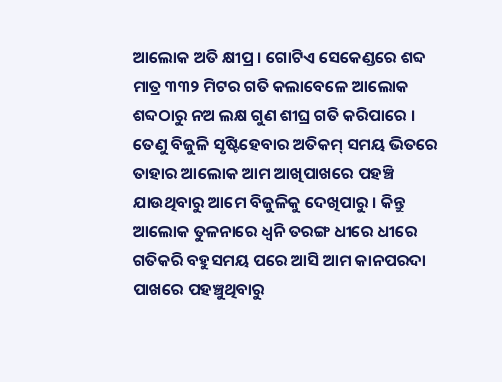ଆଲୋକ ଅତି କ୍ଷୀପ୍ର । ଗୋଟିଏ ସେକେଣ୍ଡରେ ଶବ୍ଦ ମାତ୍ର ୩୩୨ ମିଟର ଗତି କଲାବେଳେ ଆଲୋକ ଶବ୍ଦଠାରୁ ନଅ ଲକ୍ଷ ଗୁଣ ଶୀଘ୍ର ଗତି କରିପାରେ ।
ତେଣୁ ବିଜୁଳି ସୃଷ୍ଟିହେବାର ଅତିକମ୍ ସମୟ ଭିତରେ ତାହାର ଆଲୋକ ଆମ ଆଖିପାଖରେ ପହଞ୍ଚି ଯାଉଥିବାରୁ ଆମେ ବିଜୁଳିକୁ ଦେଖିପାରୁ । କିନ୍ତୁ ଆଲୋକ ତୁଳନାରେ ଧ୍ୱନି ତରଙ୍ଗ ଧୀରେ ଧୀରେ ଗତିକରି ବହୁସମୟ ପରେ ଆସି ଆମ କାନପରଦା ପାଖରେ ପହଞ୍ଚୁଥିବାରୁ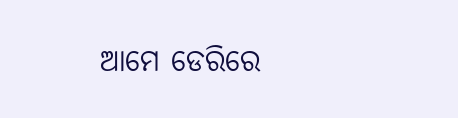ଆମେ ଡେରିରେ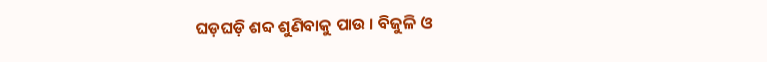ଘଡ଼ଘଡ଼ି ଶବ୍ଦ ଶୁଣିବାକୁ ପାଉ । ବିଜୁଳି ଓ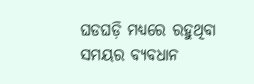ଘଡଘଡ଼ି ମଧ୍ୟରେ ରହୁଥିବା ସମୟର ବ୍ୟବଧାନ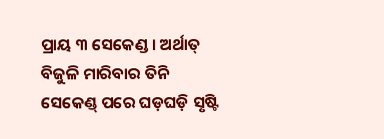ପ୍ରାୟ ୩ ସେକେଣ୍ଡ । ଅର୍ଥାତ୍ ବିଜୁଳି ମାରିବାର ତିନି ସେକେଣ୍ଡ୍ ପରେ ଘଡ଼ଘଡ଼ି ସୃଷ୍ଟି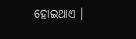ହୋଇଥାଏ ।